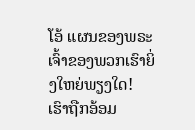ໂອ້ ແຜນຂອງພຣະເຈົ້າຂອງພວກເຮົາຍິ່ງໃຫຍ່ພຽງໃດ!
ເຮົາຖືກອ້ອມ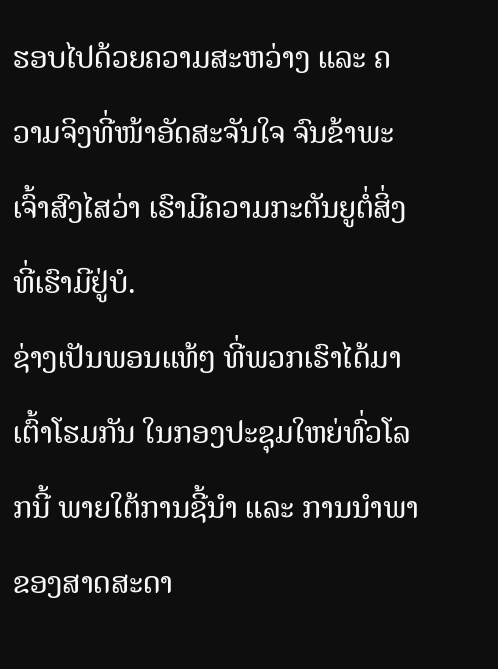ຮອບໄປດ້ວຍຄວາມສະຫວ່າງ ແລະ ຄວາມຈິງທີ່ໜ້າອັດສະຈັນໃຈ ຈົນຂ້າພະເຈົ້າສົງໄສວ່າ ເຮົາມີຄວາມກະຕັນຍູຕໍ່ສິ່ງທີ່ເຮົາມີຢູ່ບໍ.
ຊ່າງເປັນພອນແທ້ໆ ທີ່ພວກເຮົາໄດ້ມາເຕົ້າໂຮມກັນ ໃນກອງປະຊຸມໃຫຍ່ທົ່ວໂລກນີ້ ພາຍໃຕ້ການຊີ້ນຳ ແລະ ການນຳພາຂອງສາດສະດາ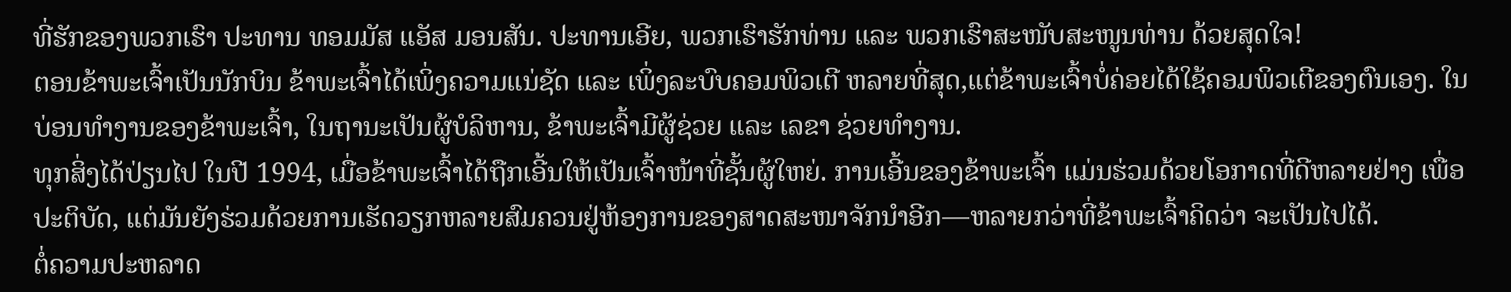ທີ່ຮັກຂອງພວກເຮົາ ປະທານ ທອມມັສ ແອັສ ມອນສັນ. ປະທານເອີຍ, ພວກເຮົາຮັກທ່ານ ແລະ ພວກເຮົາສະໜັບສະໜູນທ່ານ ດ້ວຍສຸດໃຈ!
ຕອນຂ້າພະເຈົ້າເປັນນັກບິນ ຂ້າພະເຈົ້າໄດ້ເພິ່ງຄວາມແນ່ຊັດ ແລະ ເພິ່ງລະບົບຄອມພິວເຕີ ຫລາຍທີ່ສຸດ,ແຕ່ຂ້າພະເຈົ້າບໍ່ຄ່ອຍໄດ້ໃຊ້ຄອມພິວເຕີຂອງຕົນເອງ. ໃນບ່ອນທຳງານຂອງຂ້າພະເຈົ້າ, ໃນຖານະເປັນຜູ້ບໍລິຫານ, ຂ້າພະເຈົ້າມີຜູ້ຊ່ວຍ ແລະ ເລຂາ ຊ່ວຍທຳງານ.
ທຸກສິ່ງໄດ້ປ່ຽນໄປ ໃນປີ 1994, ເມື່ອຂ້າພະເຈົ້າໄດ້ຖືກເອີ້ນໃຫ້ເປັນເຈົ້າໜ້າທີ່ຊັ້ນຜູ້ໃຫຍ່. ການເອີ້ນຂອງຂ້າພະເຈົ້າ ແມ່ນຮ່ວມດ້ວຍໂອກາດທີ່ດີຫລາຍຢ່າງ ເພື່ອປະຕິບັດ, ແຕ່ມັນຍັງຮ່ວມດ້ວຍການເຮັດວຽກຫລາຍສົມຄວນຢູ່ຫ້ອງການຂອງສາດສະໜາຈັກນຳອີກ—ຫລາຍກວ່າທີ່ຂ້າພະເຈົ້າຄິດວ່າ ຈະເປັນໄປໄດ້.
ຕໍ່ຄວາມປະຫລາດ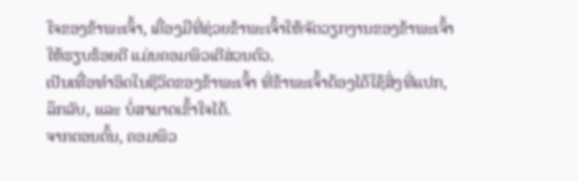ໃຈຂອງຂ້າພະເຈົ້າ, ເຄື່ອງມືທີ່ຊ່ວຍຂ້າພະເຈົ້າໃຫ້ຈັດວຽກງານຂອງຂ້າພະເຈົ້າ ໃຫ້ຮຽບຮ້ອຍດີ ແມ່ນຄອມພິວເຕີສ່ວນຕົວ.
ເປັນເທື່ອທຳອິດໃນຊີວິດຂອງຂ້າພະເຈົ້າ ທີ່ຂ້າພະເຈົ້າຕ້ອງໄດ້ໃຊ້ສິ່ງທີ່ແປກ, ລຶກລັບ, ແລະ ບໍ່ສາມາດເຂົ້າໃຈໄດ້.
ຈາກຕອນຕົ້ນ, ຄອມພິວ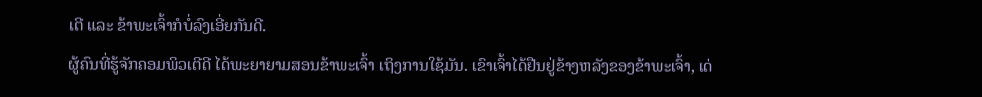ເຕີ ແລະ ຂ້າພະເຈົ້າກໍບໍ່ລົງເອີ່ຍກັນດີ.
ຜູ້ຄົນທີ່ຮູ້ຈັກຄອມພິວເຕີດີ ໄດ້ພະຍາຍາມສອນຂ້າພະເຈົ້າ ເຖິງການໃຊ້ມັນ. ເຂົາເຈົ້າໄດ້ຢືນຢູ່ຂ້າງຫລັງຂອງຂ້າພະເຈົ້າ, ເດ່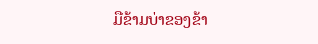ມືຂ້າມບ່າຂອງຂ້າ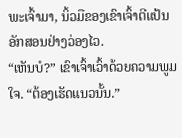ພະເຈົ້າມາ, ນິ້ວມືຂອງເຂົາເຈົ້າຕີແປ້ນອັກສອນຢ່າງວ່ອງໄວ.
“ເຫັນບໍ?” ເຂົາເຈົ້າເວົ້າດ້ວຍຄວາມພູມໃຈ. “ຕ້ອງເຮັດແນວນັ້ນ.”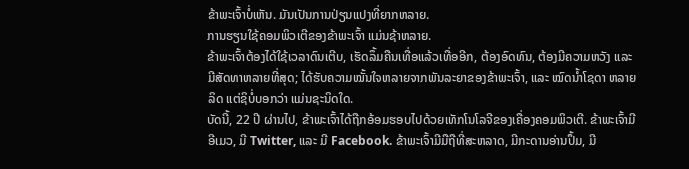ຂ້າພະເຈົ້າບໍ່ເຫັນ. ມັນເປັນການປ່ຽນແປງທີ່ຍາກຫລາຍ.
ການຮຽນໃຊ້ຄອມພິວເຕີຂອງຂ້າພະເຈົ້າ ແມ່ນຊ້າຫລາຍ.
ຂ້າພະເຈົ້າຕ້ອງໄດ້ໃຊ້ເວລາດົນເຕີບ, ເຮັດລຶ້ມຄືນເທື່ອແລ້ວເທື່ອອີກ, ຕ້ອງອົດທົນ, ຕ້ອງມີຄວາມຫວັງ ແລະ ມີສັດທາຫລາຍທີ່ສຸດ; ໄດ້ຮັບຄວາມໝັ້ນໃຈຫລາຍຈາກພັນລະຍາຂອງຂ້າພະເຈົ້າ, ແລະ ໝົດນ້ຳໂຊດາ ຫລາຍລິດ ແຕ່ຊິບໍ່ບອກວ່າ ແມ່ນຊະນິດໃດ.
ບັດນີ້, 22 ປີ ຜ່ານໄປ, ຂ້າພະເຈົ້າໄດ້ຖືກອ້ອມຮອບໄປດ້ວຍເທັກໂນໂລຈີຂອງເຄື່ອງຄອມພິວເຕີ. ຂ້າພະເຈົ້າມີອີເມວ, ມີ Twitter, ແລະ ມີ Facebook. ຂ້າພະເຈົ້າມີມືຖືທີ່ສະຫລາດ, ມີກະດານອ່ານປຶ້ມ, ມີ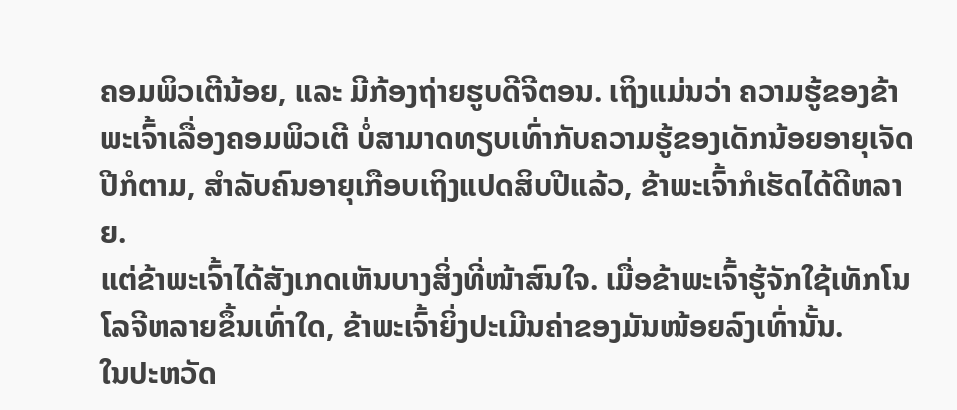ຄອມພິວເຕີນ້ອຍ, ແລະ ມີກ້ອງຖ່າຍຮູບດີຈີຕອນ. ເຖິງແມ່ນວ່າ ຄວາມຮູ້ຂອງຂ້າພະເຈົ້າເລື່ອງຄອມພິວເຕີ ບໍ່ສາມາດທຽບເທົ່າກັບຄວາມຮູ້ຂອງເດັກນ້ອຍອາຍຸເຈັດປີກໍຕາມ, ສຳລັບຄົນອາຍຸເກືອບເຖິງແປດສິບປີແລ້ວ, ຂ້າພະເຈົ້າກໍເຮັດໄດ້ດີຫລາຍ.
ແຕ່ຂ້າພະເຈົ້າໄດ້ສັງເກດເຫັນບາງສິ່ງທີ່ໜ້າສົນໃຈ. ເມື່ອຂ້າພະເຈົ້າຮູ້ຈັກໃຊ້ເທັກໂນໂລຈີຫລາຍຂຶ້ນເທົ່າໃດ, ຂ້າພະເຈົ້າຍິ່ງປະເມີນຄ່າຂອງມັນໜ້ອຍລົງເທົ່ານັ້ນ.
ໃນປະຫວັດ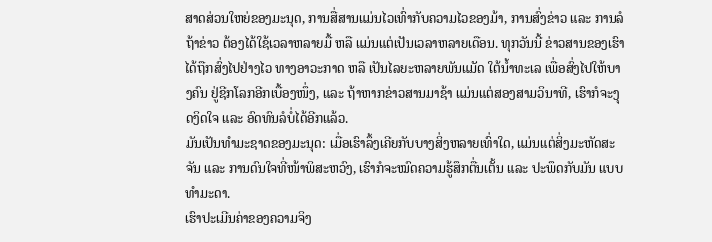ສາດສ່ວນໃຫຍ່ຂອງມະນຸດ, ການສື່ສານແມ່ນໄວເທົ່າກັບຄວາມໄວຂອງມ້າ, ການສົ່ງຂ່າວ ແລະ ການລໍຖ້າຂ່າວ ຕ້ອງໄດ້ໃຊ້ເວລາຫລາຍມື້ ຫລື ແມ່ນແຕ່ເປັນເວລາຫລາຍເດືອນ. ທຸກວັນນີ້ ຂ່າວສານຂອງເຮົາ ໄດ້ຖືກສົ່ງໄປຢ່າງໄວ ທາງອາວະກາດ ຫລື ເປັນໄລຍະຫລາຍພັນແມັດ ໃຕ້ນ້ຳທະເລ ເພື່ອສົ່ງໄປໃຫ້ບາງຄົນ ຢູ່ຊີກໂລກອີກເບື້ອງໜຶ່ງ, ແລະ ຖ້າຫາກຂ່າວສານມາຊ້າ ແມ່ນແຕ່ສອງສາມວິນາທີ, ເຮົາກໍຈະງຸດງິດໃຈ ແລະ ອົດທົນລໍບໍ່ໄດ້ອີກແລ້ວ.
ມັນເປັນທຳມະຊາດຂອງມະນຸດ: ເມື່ອເຮົາລຶ້ງເຄີຍກັບບາງສິ່ງຫລາຍເທົ່າໃດ, ແມ່ນແຕ່ສິ່ງມະຫັດສະຈັນ ແລະ ການດົນໃຈທີ່ໜ້າພິສະຫວົງ, ເຮົາກໍຈະໝົດຄວາມຮູ້ສຶກຕື່ນເຕັ້ນ ແລະ ປະພຶດກັບມັນ ແບບທຳມະດາ.
ເຮົາປະເມີນຄ່າຂອງຄວາມຈິງ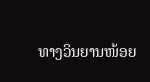ທາງວິນຍານໜ້ອຍ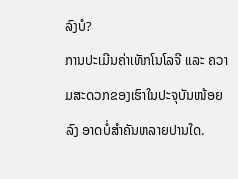ລົງບໍ?
ການປະເມີນຄ່າເທັກໂນໂລຈີ ແລະ ຄວາມສະດວກຂອງເຮົາໃນປະຈຸບັນໜ້ອຍລົງ ອາດບໍ່ສຳຄັນຫລາຍປານໃດ.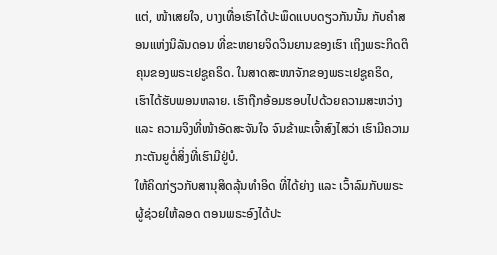ແຕ່, ໜ້າເສຍໃຈ, ບາງເທື່ອເຮົາໄດ້ປະພຶດແບບດຽວກັນນັ້ນ ກັບຄຳສອນແຫ່ງນິລັນດອນ ທີ່ຂະຫຍາຍຈິດວິນຍານຂອງເຮົາ ເຖິງພຣະກິດຕິຄຸນຂອງພຣະເຢຊູຄຣິດ. ໃນສາດສະໜາຈັກຂອງພຣະເຢຊູຄຣິດ, ເຮົາໄດ້ຮັບພອນຫລາຍ. ເຮົາຖືກອ້ອມຮອບໄປດ້ວຍຄວາມສະຫວ່າງ ແລະ ຄວາມຈິງທີ່ໜ້າອັດສະຈັນໃຈ ຈົນຂ້າພະເຈົ້າສົງໄສວ່າ ເຮົາມີຄວາມກະຕັນຍູຕໍ່ສິ່ງທີ່ເຮົາມີຢູ່ບໍ.
ໃຫ້ຄິດກ່ຽວກັບສານຸສິດລຸ້ນທຳອິດ ທີ່ໄດ້ຍ່າງ ແລະ ເວົ້າລົມກັບພຣະຜູ້ຊ່ວຍໃຫ້ລອດ ຕອນພຣະອົງໄດ້ປະ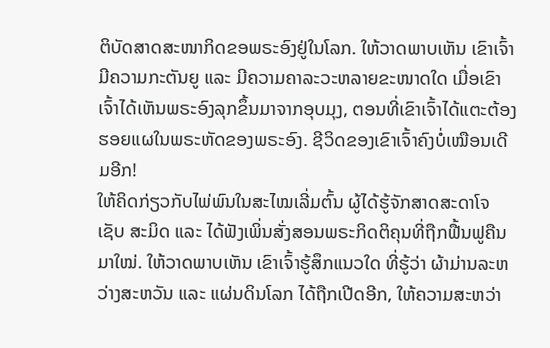ຕິບັດສາດສະໜາກິດຂອພຣະອົງຢູ່ໃນໂລກ. ໃຫ້ວາດພາບເຫັນ ເຂົາເຈົ້າມີຄວາມກະຕັນຍູ ແລະ ມີຄວາມຄາລະວະຫລາຍຂະໜາດໃດ ເມື່ອເຂົາເຈົ້າໄດ້ເຫັນພຣະອົງລຸກຂຶ້ນມາຈາກອຸບມຸງ, ຕອນທີ່ເຂົາເຈົ້າໄດ້ແຕະຕ້ອງຮອຍແຜໃນພຣະຫັດຂອງພຣະອົງ. ຊີວິດຂອງເຂົາເຈົ້າຄົງບໍ່ເໝືອນເດີມອີກ!
ໃຫ້ຄິດກ່ຽວກັບໄພ່ພົນໃນສະໄໝເລີ່ມຕົ້ນ ຜູ້ໄດ້ຮູ້ຈັກສາດສະດາໂຈເຊັບ ສະມິດ ແລະ ໄດ້ຟັງເພິ່ນສັ່ງສອນພຣະກິດຕິຄຸນທີ່ຖືກຟື້ນຟູຄືນມາໃໝ່. ໃຫ້ວາດພາບເຫັນ ເຂົາເຈົ້າຮູ້ສຶກແນວໃດ ທີ່ຮູ້ວ່າ ຜ້າມ່ານລະຫວ່າງສະຫວັນ ແລະ ແຜ່ນດິນໂລກ ໄດ້ຖືກເປີດອີກ, ໃຫ້ຄວາມສະຫວ່າ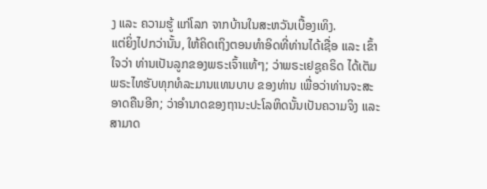ງ ແລະ ຄວາມຮູ້ ແກ່ໂລກ ຈາກບ້ານໃນສະຫວັນເບື້ອງເທິງ.
ແຕ່ຍິ່ງໄປກວ່ານັ້ນ, ໃຫ້ຄິດເຖິງຕອນທຳອິດທີ່ທ່ານໄດ້ເຊື່ອ ແລະ ເຂົ້າໃຈວ່າ ທ່ານເປັນລູກຂອງພຣະເຈົ້າແທ້ໆ; ວ່າພຣະເຢຊູຄຣິດ ໄດ້ເຕັມພຣະໄທຮັບທຸກທໍລະມານແທນບາບ ຂອງທ່ານ ເພື່ອວ່າທ່ານຈະສະອາດຄືນອີກ; ວ່າອຳນາດຂອງຖານະປະໂລຫິດນັ້ນເປັນຄວາມຈິງ ແລະ ສາມາດ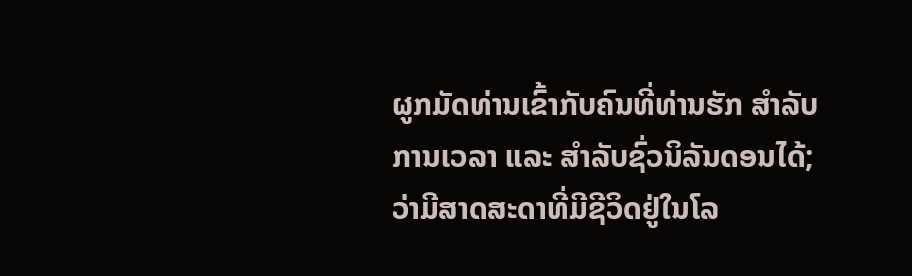ຜູກມັດທ່ານເຂົ້າກັບຄົນທີ່ທ່ານຮັກ ສຳລັບການເວລາ ແລະ ສຳລັບຊົ່ວນິລັນດອນໄດ້; ວ່າມີສາດສະດາທີ່ມີຊີວິດຢູ່ໃນໂລ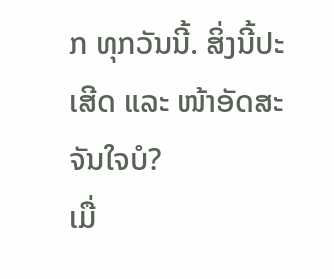ກ ທຸກວັນນີ້. ສິ່ງນີ້ປະເສີດ ແລະ ໜ້າອັດສະຈັນໃຈບໍ?
ເມື່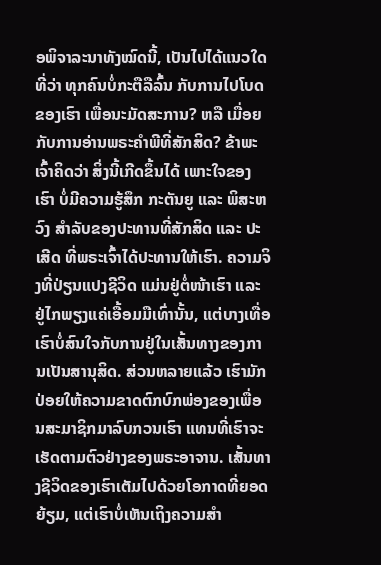ອພິຈາລະນາທັງໝົດນີ້, ເປັນໄປໄດ້ແນວໃດ ທີ່ວ່າ ທຸກຄົນບໍ່ກະຕືລືລົ້ນ ກັບການໄປໂບດຂອງເຮົາ ເພື່ອນະມັດສະການ? ຫລື ເມື່ອຍກັບການອ່ານພຣະຄຳພີທີ່ສັກສິດ? ຂ້າພະເຈົ້າຄິດວ່າ ສິ່ງນີ້ເກີດຂຶ້ນໄດ້ ເພາະໃຈຂອງເຮົາ ບໍ່ມີຄວາມຮູ້ສຶກ ກະຕັນຍູ ແລະ ພິສະຫວົງ ສຳລັບຂອງປະທານທີ່ສັກສິດ ແລະ ປະເສີດ ທີ່ພຣະເຈົ້າໄດ້ປະທານໃຫ້ເຮົາ. ຄວາມຈິງທີ່ປ່ຽນແປງຊີວິດ ແມ່ນຢູ່ຕໍ່ໜ້າເຮົາ ແລະ ຢູ່ໄກພຽງແຄ່ເອື້ອມມືເທົ່ານັ້ນ, ແຕ່ບາງເທື່ອເຮົາບໍ່ສົນໃຈກັບການຢູ່ໃນເສັ້ນທາງຂອງການເປັນສານຸສິດ. ສ່ວນຫລາຍແລ້ວ ເຮົາມັກປ່ອຍໃຫ້ຄວາມຂາດຕົກບົກພ່ອງຂອງເພື່ອນສະມາຊິກມາລົບກວນເຮົາ ແທນທີ່ເຮົາຈະເຮັດຕາມຕົວຢ່າງຂອງພຣະອາຈານ. ເສັ້ນທາງຊີວິດຂອງເຮົາເຕັມໄປດ້ວຍໂອກາດທີ່ຍອດຍ້ຽມ, ແຕ່ເຮົາບໍ່ເຫັນເຖິງຄວາມສຳ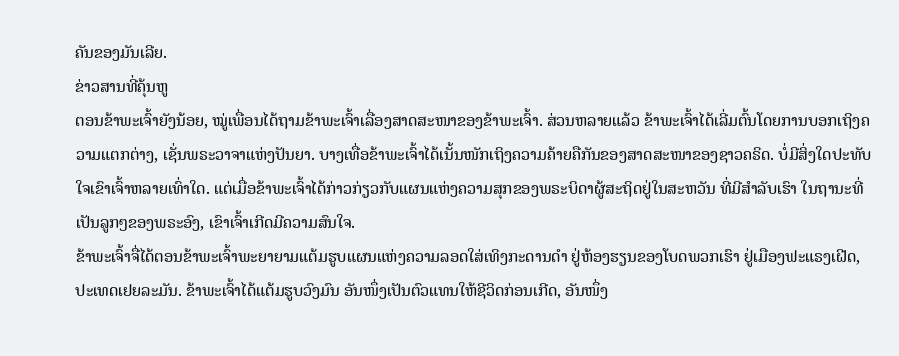ຄັນຂອງມັນເລີຍ.
ຂ່າວສານທີ່ຄຸ້ນຫູ
ຕອນຂ້າພະເຈົ້າຍັງນ້ອຍ, ໝູ່ເພື່ອນໄດ້ຖາມຂ້າພະເຈົ້າເລື່ອງສາດສະໜາຂອງຂ້າພະເຈົ້າ. ສ່ວນຫລາຍແລ້ວ ຂ້າພະເຈົ້າໄດ້ເລີ່ມຕົ້ນໂດຍການບອກເຖິງຄວາມແຕກຕ່າງ, ເຊັ່ນພຣະວາຈາແຫ່ງປັນຍາ. ບາງເທື່ອຂ້າພະເຈົ້າໄດ້ເນັ້ນໜັກເຖິງຄວາມຄ້າຍຄືກັນຂອງສາດສະໜາຂອງຊາວຄຣິດ. ບໍ່ມີສິ່ງໃດປະທັບໃຈເຂົາເຈົ້າຫລາຍເທົ່າໃດ. ແຕ່ເມື່ອຂ້າພະເຈົ້າໄດ້ກ່າວກ່ຽວກັບແຜນແຫ່ງຄວາມສຸກຂອງພຣະບິດາຜູ້ສະຖິດຢູ່ໃນສະຫວັນ ທີ່ມີສຳລັບເຮົາ ໃນຖານະທີ່ເປັນລູກໆຂອງພຣະອົງ, ເຂົາເຈົ້າເກີດມີຄວາມສົນໃຈ.
ຂ້າພະເຈົ້າຈື່ໄດ້ຕອນຂ້າພະເຈົ້າພະຍາຍາມແຕ້ມຮູບແຜນແຫ່ງຄວາມລອດໃສ່ເທິງກະດານດຳ ຢູ່ຫ້ອງຮຽນຂອງໂບດພວກເຮົາ ຢູ່ເມືອງຟະແຣງເຝີດ, ປະເທດເຢຍລະມັນ. ຂ້າພະເຈົ້າໄດ້ແຕ້ມຮູບວົງມົນ ອັນໜຶ່ງເປັນຕົວແທນໃຫ້ຊີວິດກ່ອນເກີດ, ອັນໜຶ່ງ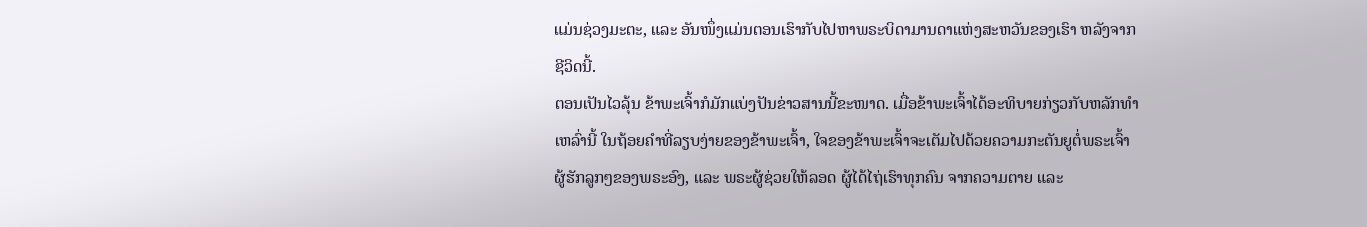ແມ່ນຊ່ວງມະຕະ, ແລະ ອັນໜຶ່ງແມ່ນຕອນເຮົາກັບໄປຫາພຣະບິດາມານດາແຫ່ງສະຫວັນຂອງເຮົາ ຫລັງຈາກຊີວິດນີ້.
ຕອນເປັນໄວລຸ້ນ ຂ້າພະເຈົ້າກໍມັກແບ່ງປັນຂ່າວສານນີ້ຂະໜາດ. ເມື່ອຂ້າພະເຈົ້າໄດ້ອະທິບາຍກ່ຽວກັບຫລັກທຳເຫລົ່ານີ້ ໃນຖ້ອຍຄຳທີ່ລຽບງ່າຍຂອງຂ້າພະເຈົ້າ, ໃຈຂອງຂ້າພະເຈົ້າຈະເຕັມໄປດ້ວຍຄວາມກະຕັນຍູຕໍ່ພຣະເຈົ້າ ຜູ້ຮັກລູກໆຂອງພຣະອົງ, ແລະ ພຣະຜູ້ຊ່ວຍໃຫ້ລອດ ຜູ້ໄດ້ໄຖ່ເຮົາທຸກຄົນ ຈາກຄວາມຕາຍ ແລະ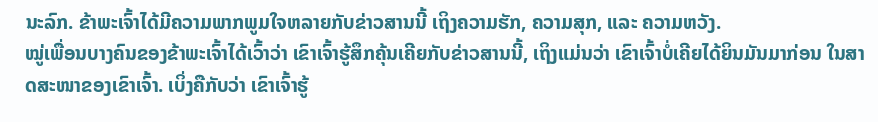ນະລົກ. ຂ້າພະເຈົ້າໄດ້ມີຄວາມພາກພູມໃຈຫລາຍກັບຂ່າວສານນີ້ ເຖິງຄວາມຮັກ, ຄວາມສຸກ, ແລະ ຄວາມຫວັງ.
ໝູ່ເພື່ອນບາງຄົນຂອງຂ້າພະເຈົ້າໄດ້ເວົ້າວ່າ ເຂົາເຈົ້າຮູ້ສຶກຄຸ້ນເຄີຍກັບຂ່າວສານນີ້, ເຖິງແມ່ນວ່າ ເຂົາເຈົ້າບໍ່ເຄີຍໄດ້ຍິນມັນມາກ່ອນ ໃນສາດສະໜາຂອງເຂົາເຈົ້າ. ເບິ່ງຄືກັບວ່າ ເຂົາເຈົ້າຮູ້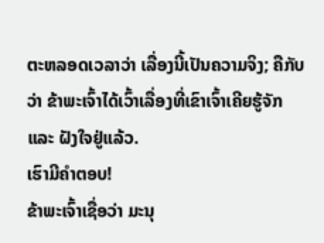ຕະຫລອດເວລາວ່າ ເລື່ອງນີ້ເປັນຄວາມຈິງ; ຄືກັບວ່າ ຂ້າພະເຈົ້າໄດ້ເວົ້າເລື່ອງທີ່ເຂົາເຈົ້າເຄີຍຮູ້ຈັກ ແລະ ຝັງໃຈຢູ່ແລ້ວ.
ເຮົາມີຄຳຕອບ!
ຂ້າພະເຈົ້າເຊື່ອວ່າ ມະນຸ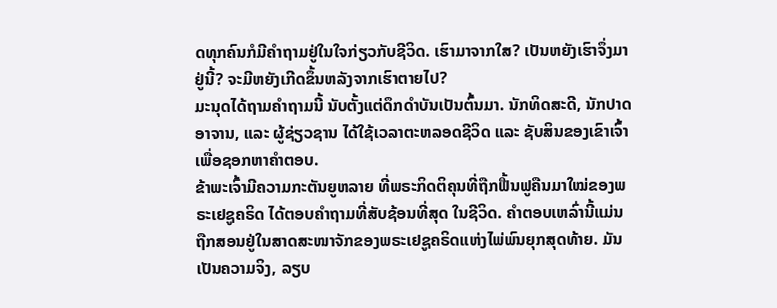ດທຸກຄົນກໍມີຄຳຖາມຢູ່ໃນໃຈກ່ຽວກັບຊີວິດ. ເຮົາມາຈາກໃສ? ເປັນຫຍັງເຮົາຈຶ່ງມາຢູ່ນີ້? ຈະມີຫຍັງເກີດຂຶ້ນຫລັງຈາກເຮົາຕາຍໄປ?
ມະນຸດໄດ້ຖາມຄຳຖາມນີ້ ນັບຕັ້ງແຕ່ດຶກດຳບັນເປັນຕົ້ນມາ. ນັກທິດສະດີ, ນັກປາດອາຈານ, ແລະ ຜູ້ຊ່ຽວຊານ ໄດ້ໃຊ້ເວລາຕະຫລອດຊີວິດ ແລະ ຊັບສິນຂອງເຂົາເຈົ້າ ເພື່ອຊອກຫາຄຳຕອບ.
ຂ້າພະເຈົ້າມີຄວາມກະຕັນຍູຫລາຍ ທີ່ພຣະກິດຕິຄຸນທີ່ຖືກຟື້ນຟູຄືນມາໃໝ່ຂອງພຣະເຢຊູຄຣິດ ໄດ້ຕອບຄຳຖາມທີ່ສັບຊ້ອນທີ່ສຸດ ໃນຊີວິດ. ຄຳຕອບເຫລົ່ານີ້ແມ່ນຖືກສອນຢູ່ໃນສາດສະໜາຈັກຂອງພຣະເຢຊູຄຣິດແຫ່ງໄພ່ພົນຍຸກສຸດທ້າຍ. ມັນເປັນຄວາມຈິງ, ລຽບ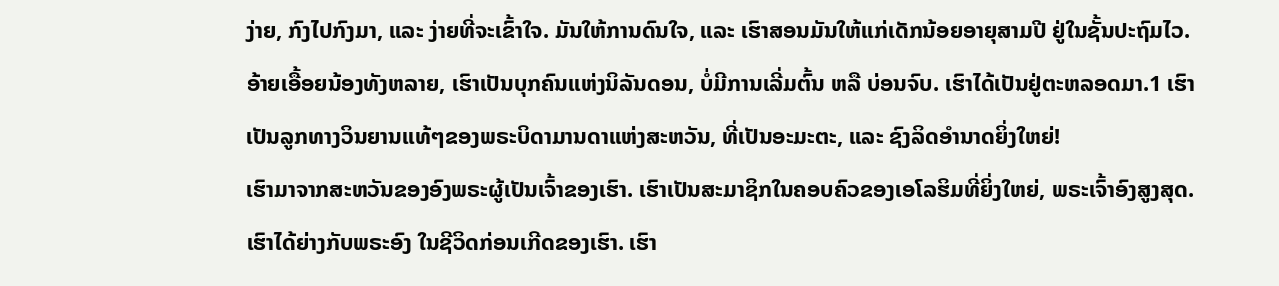ງ່າຍ, ກົງໄປກົງມາ, ແລະ ງ່າຍທີ່ຈະເຂົ້າໃຈ. ມັນໃຫ້ການດົນໃຈ, ແລະ ເຮົາສອນມັນໃຫ້ແກ່ເດັກນ້ອຍອາຍຸສາມປີ ຢູ່ໃນຊັ້ນປະຖົມໄວ.
ອ້າຍເອື້ອຍນ້ອງທັງຫລາຍ, ເຮົາເປັນບຸກຄົນແຫ່ງນິລັນດອນ, ບໍ່ມີການເລີ່ມຕົ້ນ ຫລື ບ່ອນຈົບ. ເຮົາໄດ້ເປັນຢູ່ຕະຫລອດມາ.1 ເຮົາເປັນລູກທາງວິນຍານແທ້ໆຂອງພຣະບິດາມານດາແຫ່ງສະຫວັນ, ທີ່ເປັນອະມະຕະ, ແລະ ຊົງລິດອຳນາດຍິ່ງໃຫຍ່!
ເຮົາມາຈາກສະຫວັນຂອງອົງພຣະຜູ້ເປັນເຈົ້າຂອງເຮົາ. ເຮົາເປັນສະມາຊິກໃນຄອບຄົວຂອງເອໂລຮິມທີ່ຍິ່ງໃຫຍ່, ພຣະເຈົ້າອົງສູງສຸດ. ເຮົາໄດ້ຍ່າງກັບພຣະອົງ ໃນຊີວິດກ່ອນເກີດຂອງເຮົາ. ເຮົາ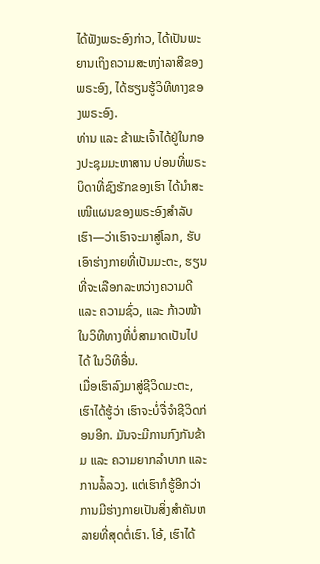ໄດ້ຟັງພຣະອົງກ່າວ, ໄດ້ເປັນພະຍານເຖິງຄວາມສະຫງ່າລາສີຂອງພຣະອົງ, ໄດ້ຮຽນຮູ້ວິທີທາງຂອງພຣະອົງ.
ທ່ານ ແລະ ຂ້າພະເຈົ້າໄດ້ຢູ່ໃນກອງປະຊຸມມະຫາສານ ບ່ອນທີ່ພຣະບິດາທີ່ຊົງຮັກຂອງເຮົາ ໄດ້ນຳສະເໜີແຜນຂອງພຣະອົງສຳລັບເຮົາ—ວ່າເຮົາຈະມາສູ່ໂລກ, ຮັບເອົາຮ່າງກາຍທີ່ເປັນມະຕະ, ຮຽນທີ່ຈະເລືອກລະຫວ່າງຄວາມດີ ແລະ ຄວາມຊົ່ວ, ແລະ ກ້າວໜ້າໃນວິທີທາງທີ່ບໍ່ສາມາດເປັນໄປໄດ້ ໃນວິທີອື່ນ.
ເມື່ອເຮົາລົງມາສູ່ຊີວິດມະຕະ, ເຮົາໄດ້ຮູ້ວ່າ ເຮົາຈະບໍ່ຈື່ຈຳຊີວິດກ່ອນອີກ. ມັນຈະມີການກົງກັນຂ້າມ ແລະ ຄວາມຍາກລຳບາກ ແລະ ການລໍ້ລວງ. ແຕ່ເຮົາກໍຮູ້ອີກວ່າ ການມີຮ່າງກາຍເປັນສິ່ງສຳຄັນຫລາຍທີ່ສຸດຕໍ່ເຮົາ. ໂອ້, ເຮົາໄດ້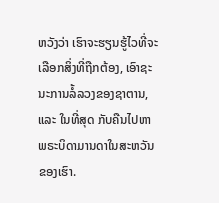ຫວັງວ່າ ເຮົາຈະຮຽນຮູ້ໄວທີ່ຈະເລືອກສິ່ງທີ່ຖືກຕ້ອງ, ເອົາຊະນະການລໍ້ລວງຂອງຊາຕານ, ແລະ ໃນທີ່ສຸດ ກັບຄືນໄປຫາພຣະບິດາມານດາໃນສະຫວັນຂອງເຮົາ.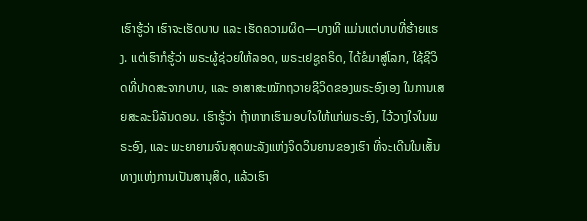ເຮົາຮູ້ວ່າ ເຮົາຈະເຮັດບາບ ແລະ ເຮັດຄວາມຜິດ—ບາງທີ ແມ່ນແຕ່ບາບທີ່ຮ້າຍແຮງ. ແຕ່ເຮົາກໍຮູ້ວ່າ ພຣະຜູ້ຊ່ວຍໃຫ້ລອດ, ພຣະເຢຊູຄຣິດ, ໄດ້ຂໍມາສູ່ໂລກ, ໃຊ້ຊີວິດທີ່ປາດສະຈາກບາບ, ແລະ ອາສາສະໝັກຖວາຍຊີວິດຂອງພຣະອົງເອງ ໃນການເສຍສະລະນິລັນດອນ. ເຮົາຮູ້ວ່າ ຖ້າຫາກເຮົາມອບໃຈໃຫ້ແກ່ພຣະອົງ, ໄວ້ວາງໃຈໃນພຣະອົງ, ແລະ ພະຍາຍາມຈົນສຸດພະລັງແຫ່ງຈິດວິນຍານຂອງເຮົາ ທີ່ຈະເດີນໃນເສັ້ນທາງແຫ່ງການເປັນສານຸສິດ, ແລ້ວເຮົາ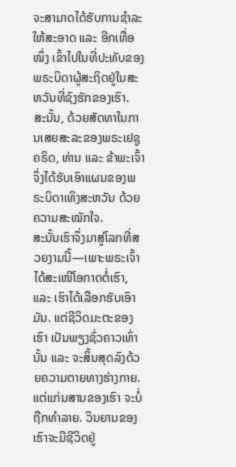ຈະສາມາດໄດ້ຮັບການຊຳລະໃຫ້ສະອາດ ແລະ ອີກເທື່ອໜຶ່ງ ເຂົ້າໄປໃນທີ່ປະທັບຂອງພຣະບິດາຜູ້ສະຖິດຢູ່ໃນສະຫວັນທີ່ຊົງຮັກຂອງເຮົາ.
ສະນັ້ນ, ດ້ວຍສັດທາໃນການເສຍສະລະຂອງພຣະເຢຊູຄຣິດ, ທ່ານ ແລະ ຂ້າພະເຈົ້າ ຈຶ່ງໄດ້ຮັບເອົາແຜນຂອງພຣະບິດາເທິງສະຫວັນ ດ້ວຍຄວາມສະໝັກໃຈ.
ສະນັ້ນເຮົາຈຶ່ງມາສູ່ໂລກທີ່ສວຍງາມນີ້—ເພາະພຣະເຈົ້າໄດ້ສະເໜີໂອກາດຕໍ່ເຮົາ, ແລະ ເຮົາໄດ້ເລືອກຮັບເອົາມັນ. ແຕ່ຊີວິດມະຕະຂອງເຮົາ ເປັນພຽງຊົ່ວຄາວເທົ່ານັ້ນ ແລະ ຈະສິ້ນສຸດລົງດ້ວຍຄວາມຕາຍທາງຮ່າງກາຍ. ແຕ່ແກ່ນສານຂອງເຮົາ ຈະບໍ່ຖືກທຳລາຍ. ວິນຍານຂອງເຮົາຈະມີຊີວິດຢູ່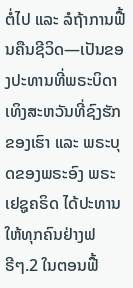ຕໍ່ໄປ ແລະ ລໍຖ້າການຟື້ນຄືນຊີວິດ—ເປັນຂອງປະທານທີ່ພຣະບິດາເທິງສະຫວັນທີ່ຊົງຮັກຂອງເຮົາ ແລະ ພຣະບຸດຂອງພຣະອົງ ພຣະເຢຊູຄຣິດ ໄດ້ປະທານໃຫ້ທຸກຄົນຢ່າງຟຣີໆ.2 ໃນຕອນຟື້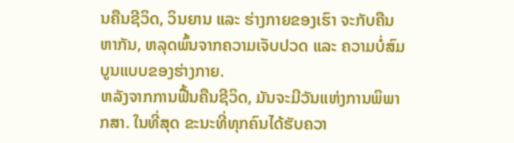ນຄືນຊີວິດ, ວິນຍານ ແລະ ຮ່າງກາຍຂອງເຮົາ ຈະກັບຄືນຫາກັນ, ຫລຸດພົ້ນຈາກຄວາມເຈັບປວດ ແລະ ຄວາມບໍ່ສົມບູນແບບຂອງຮ່າງກາຍ.
ຫລັງຈາກການຟື້ນຄືນຊີວິດ, ມັນຈະມີວັນແຫ່ງການພິພາກສາ. ໃນທີ່ສຸດ ຂະນະທີ່ທຸກຄົນໄດ້ຮັບຄວາ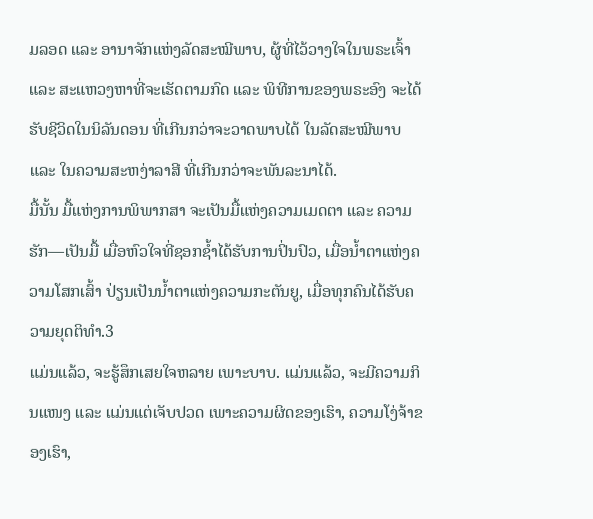ມລອດ ແລະ ອານາຈັກແຫ່ງລັດສະໝີພາບ, ຜູ້ທີ່ໄວ້ວາງໃຈໃນພຣະເຈົ້າ ແລະ ສະແຫວງຫາທີ່ຈະເຮັດຕາມກົດ ແລະ ພິທີການຂອງພຣະອົງ ຈະໄດ້ຮັບຊີວິດໃນນິລັນດອນ ທີ່ເກີນກວ່າຈະວາດພາບໄດ້ ໃນລັດສະໝີພາບ ແລະ ໃນຄວາມສະຫງ່າລາສີ ທີ່ເກີນກວ່າຈະພັນລະນາໄດ້.
ມື້ນັ້ນ ມື້ແຫ່ງການພິພາກສາ ຈະເປັນມື້ແຫ່ງຄວາມເມດຕາ ແລະ ຄວາມຮັກ—ເປັນມື້ ເມື່ອຫົວໃຈທີ່ຊອກຊ້ຳໄດ້ຮັບການປິ່ນປົວ, ເມື່ອນ້ຳຕາແຫ່ງຄວາມໂສກເສົ້າ ປ່ຽນເປັນນ້ຳຕາແຫ່ງຄວາມກະຕັນຍູ, ເມື່ອທຸກຄົນໄດ້ຮັບຄວາມຍຸດຕິທຳ.3
ແມ່ນແລ້ວ, ຈະຮູ້ສຶກເສຍໃຈຫລາຍ ເພາະບາບ. ແມ່ນແລ້ວ, ຈະມີຄວາມກິນແໜງ ແລະ ແມ່ນແຕ່ເຈັບປວດ ເພາະຄວາມຜິດຂອງເຮົາ, ຄວາມໂງ່ຈ້າຂອງເຮົາ,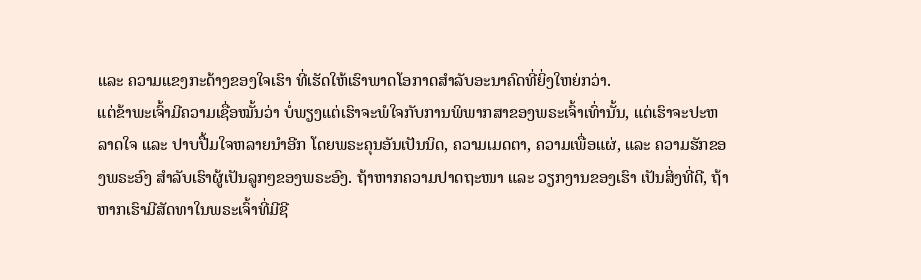ແລະ ຄວາມແຂງກະດ້າງຂອງໃຈເຮົາ ທີ່ເຮັດໃຫ້ເຮົາພາດໂອກາດສຳລັບອະນາຄົດທີ່ຍິ່ງໃຫຍ່ກວ່າ.
ແຕ່ຂ້າພະເຈົ້າມີຄວາມເຊື່ອໝັ້ນວ່າ ບໍ່ພຽງແຕ່ເຮົາຈະພໍໃຈກັບການພິພາກສາຂອງພຣະເຈົ້າເທົ່ານັ້ນ, ແຕ່ເຮົາຈະປະຫລາດໃຈ ແລະ ປາບປື້ມໃຈຫລາຍນຳອີກ ໂດຍພຣະຄຸນອັນເປັນນິດ, ຄວາມເມດຕາ, ຄວາມເພື່ອແຜ່, ແລະ ຄວາມຮັກຂອງພຣະອົງ ສຳລັບເຮົາຜູ້ເປັນລູກໆຂອງພຣະອົງ. ຖ້າຫາກຄວາມປາດຖະໜາ ແລະ ວຽກງານຂອງເຮົາ ເປັນສິ່ງທີ່ດີ, ຖ້າຫາກເຮົາມີສັດທາໃນພຣະເຈົ້າທີ່ມີຊີ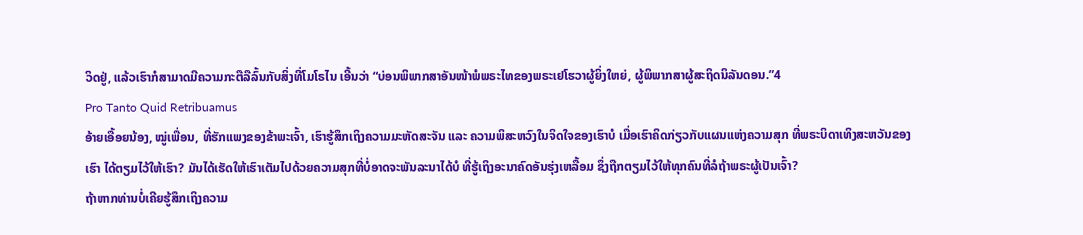ວິດຢູ່, ແລ້ວເຮົາກໍສາມາດມີຄວາມກະຕືລືລົ້ນກັບສິ່ງທີ່ໂມໂຣໄນ ເອີ້ນວ່າ “ບ່ອນພິພາກສາອັນໜ້າພໍພຣະໄທຂອງພຣະເຢໂຮວາຜູ້ຍິ່ງໃຫຍ່, ຜູ້ພິພາກສາຜູ້ສະຖິດນິລັນດອນ.”4
Pro Tanto Quid Retribuamus
ອ້າຍເອື້ອຍນ້ອງ, ໝູ່ເພື່ອນ, ທີ່ຮັກແພງຂອງຂ້າພະເຈົ້າ, ເຮົາຮູ້ສຶກເຖິງຄວາມມະຫັດສະຈັນ ແລະ ຄວາມພິສະຫວົງໃນຈິດໃຈຂອງເຮົາບໍ ເມື່ອເຮົາຄິດກ່ຽວກັບແຜນແຫ່ງຄວາມສຸກ ທີ່ພຣະບິດາເທິງສະຫວັນຂອງເຮົາ ໄດ້ຕຽມໄວ້ໃຫ້ເຮົາ? ມັນໄດ້ເຮັດໃຫ້ເຮົາເຕັມໄປດ້ວຍຄວາມສຸກທີ່ບໍ່ອາດຈະພັນລະນາໄດ້ບໍ ທີ່ຮູ້ເຖິງອະນາຄົດອັນຮຸ່ງເຫລື້ອມ ຊຶ່ງຖືກຕຽມໄວ້ໃຫ້ທຸກຄົນທີ່ລໍຖ້າພຣະຜູ້ເປັນເຈົ້າ?
ຖ້າຫາກທ່ານບໍ່ເຄີຍຮູ້ສຶກເຖິງຄວາມ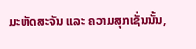ມະຫັດສະຈັນ ແລະ ຄວາມສຸກເຊັ່ນນັ້ນ,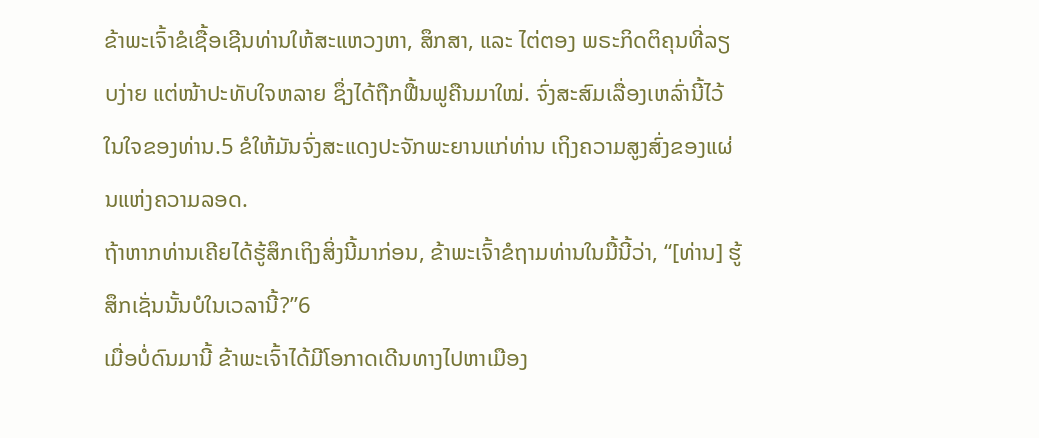ຂ້າພະເຈົ້າຂໍເຊື້ອເຊີນທ່ານໃຫ້ສະແຫວງຫາ, ສຶກສາ, ແລະ ໄຕ່ຕອງ ພຣະກິດຕິຄຸນທີ່ລຽບງ່າຍ ແຕ່ໜ້າປະທັບໃຈຫລາຍ ຊຶ່ງໄດ້ຖືກຟື້ນຟູຄືນມາໃໝ່. ຈົ່ງສະສົມເລື່ອງເຫລົ່ານີ້ໄວ້ໃນໃຈຂອງທ່ານ.5 ຂໍໃຫ້ມັນຈົ່ງສະແດງປະຈັກພະຍານແກ່ທ່ານ ເຖິງຄວາມສູງສົ່ງຂອງແຜ່ນແຫ່ງຄວາມລອດ.
ຖ້າຫາກທ່ານເຄີຍໄດ້ຮູ້ສຶກເຖິງສິ່ງນີ້ມາກ່ອນ, ຂ້າພະເຈົ້າຂໍຖາມທ່ານໃນມື້ນີ້ວ່າ, “[ທ່ານ] ຮູ້ສຶກເຊັ່ນນັ້ນບໍໃນເວລານີ້?”6
ເມື່ອບໍ່ດົນມານີ້ ຂ້າພະເຈົ້າໄດ້ມີໂອກາດເດີນທາງໄປຫາເມືອງ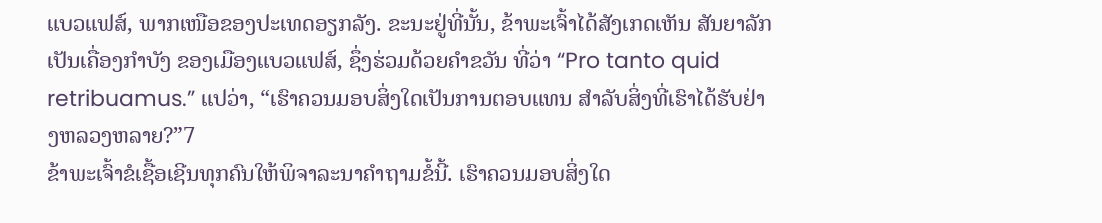ແບວແຟສ໌, ພາກເໜືອຂອງປະເທດອຽກລັງ. ຂະນະຢູ່ທີ່ນັ້ນ, ຂ້າພະເຈົ້າໄດ້ສັງເກດເຫັນ ສັນຍາລັກເປັນເຄື່ອງກຳບັງ ຂອງເມືອງແບວແຟສ໌, ຊຶ່ງຮ່ວມດ້ວຍຄຳຂວັນ ທີ່ວ່າ “Pro tanto quid retribuamus.” ແປວ່າ, “ເຮົາຄວນມອບສິ່ງໃດເປັນການຕອບແທນ ສຳລັບສິ່ງທີ່ເຮົາໄດ້ຮັບຢ່າງຫລວງຫລາຍ?”7
ຂ້າພະເຈົ້າຂໍເຊື້ອເຊີນທຸກຄົນໃຫ້ພິຈາລະນາຄຳຖາມຂໍ້ນີ້. ເຮົາຄວນມອບສິ່ງໃດ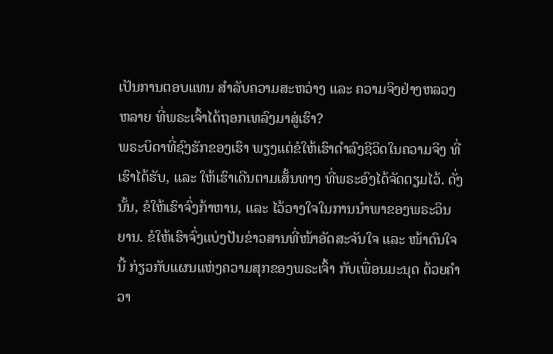ເປັນການຕອບແທນ ສຳລັບຄວາມສະຫວ່າງ ແລະ ຄວາມຈິງຢ່າງຫລວງຫລາຍ ທີ່ພຣະເຈົ້າໄດ້ຖອກເທລົງມາສູ່ເຮົາ?
ພຣະບິດາທີ່ຊົງຮັກຂອງເຮົາ ພຽງແຕ່ຂໍໃຫ້ເຮົາດຳລົງຊີວິດໃນຄວາມຈິງ ທີ່ເຮົາໄດ້ຮັບ, ແລະ ໃຫ້ເຮົາເດີນຕາມເສັ້ນທາງ ທີ່ພຣະອົງໄດ້ຈັດຕຽມໄວ້. ດັ່ງນັ້ນ, ຂໍໃຫ້ເຮົາຈົ່ງກ້າຫານ, ແລະ ໄວ້ວາງໃຈໃນການນຳພາຂອງພຣະວິນຍານ. ຂໍໃຫ້ເຮົາຈົ່ງແບ່ງປັນຂ່າວສານທີ່ໜ້າອັດສະຈັນໃຈ ແລະ ໜ້າດົນໃຈນີ້ ກ່ຽວກັບແຜນແຫ່ງຄວາມສຸກຂອງພຣະເຈົ້າ ກັບເພື່ອນມະນຸດ ດ້ວຍຄຳວາ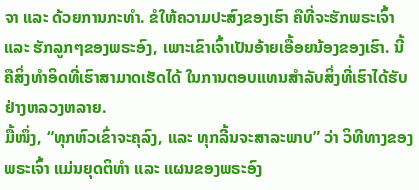ຈາ ແລະ ດ້ວຍການກະທຳ. ຂໍໃຫ້ຄວາມປະສົງຂອງເຮົາ ຄືທີ່ຈະຮັກພຣະເຈົ້າ ແລະ ຮັກລູກໆຂອງພຣະອົງ, ເພາະເຂົາເຈົ້າເປັນອ້າຍເອື້ອຍນ້ອງຂອງເຮົາ. ນີ້ຄືສິ່ງທຳອິດທີ່ເຮົາສາມາດເຮັດໄດ້ ໃນການຕອບແທນສຳລັບສິ່ງທີ່ເຮົາໄດ້ຮັບຢ່າງຫລວງຫລາຍ.
ມື້ໜຶ່ງ, “ທຸກຫົວເຂົ່າຈະຄຸລົງ, ແລະ ທຸກລີ້ນຈະສາລະພາບ” ວ່າ ວິທີທາງຂອງພຣະເຈົ້າ ແມ່ນຍຸດຕິທຳ ແລະ ແຜນຂອງພຣະອົງ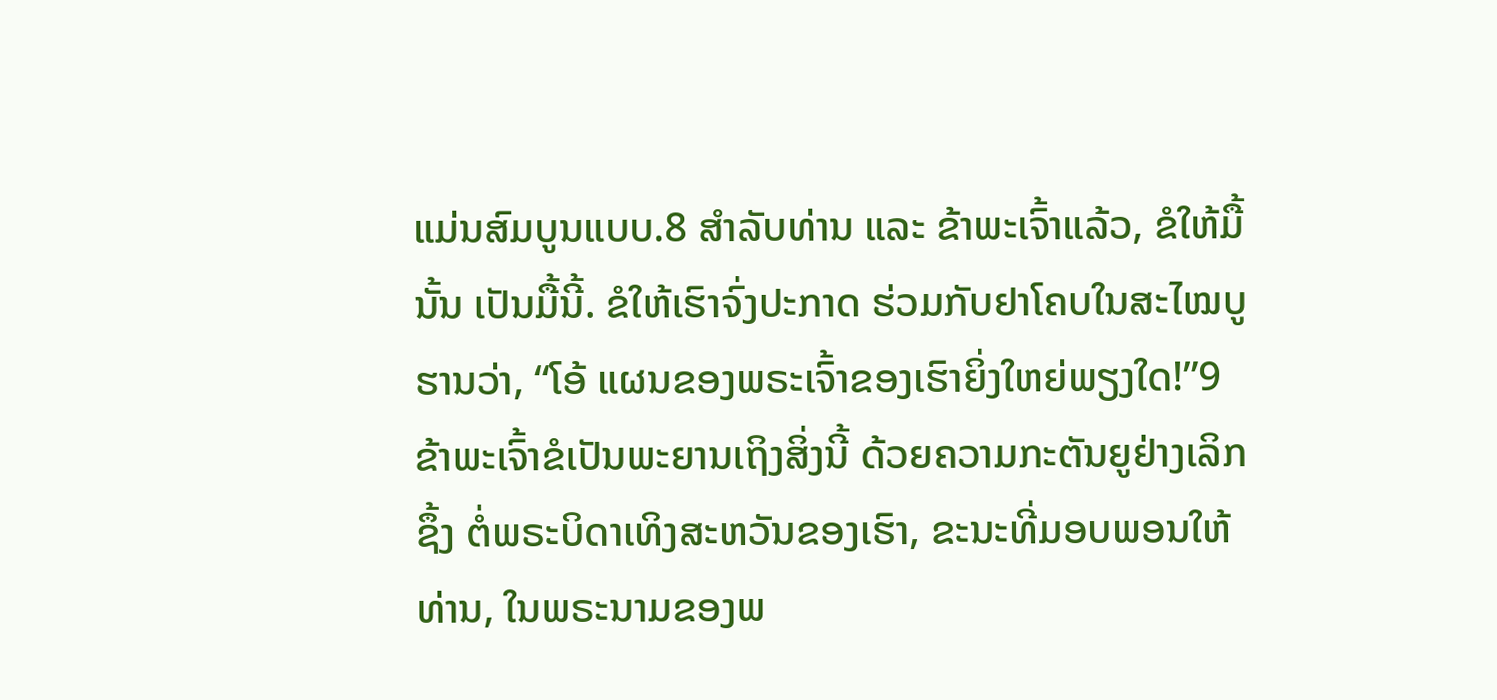ແມ່ນສົມບູນແບບ.8 ສຳລັບທ່ານ ແລະ ຂ້າພະເຈົ້າແລ້ວ, ຂໍໃຫ້ມື້ນັ້ນ ເປັນມື້ນີ້. ຂໍໃຫ້ເຮົາຈົ່ງປະກາດ ຮ່ວມກັບຢາໂຄບໃນສະໄໝບູຮານວ່າ, “ໂອ້ ແຜນຂອງພຣະເຈົ້າຂອງເຮົາຍິ່ງໃຫຍ່ພຽງໃດ!”9
ຂ້າພະເຈົ້າຂໍເປັນພະຍານເຖິງສິ່ງນີ້ ດ້ວຍຄວາມກະຕັນຍູຢ່າງເລິກຊຶ້ງ ຕໍ່ພຣະບິດາເທິງສະຫວັນຂອງເຮົາ, ຂະນະທີ່ມອບພອນໃຫ້ທ່ານ, ໃນພຣະນາມຂອງພ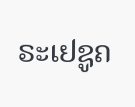ຣະເຢຊູຄ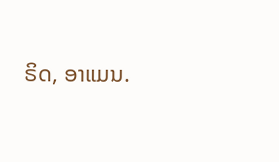ຣິດ, ອາແມນ.